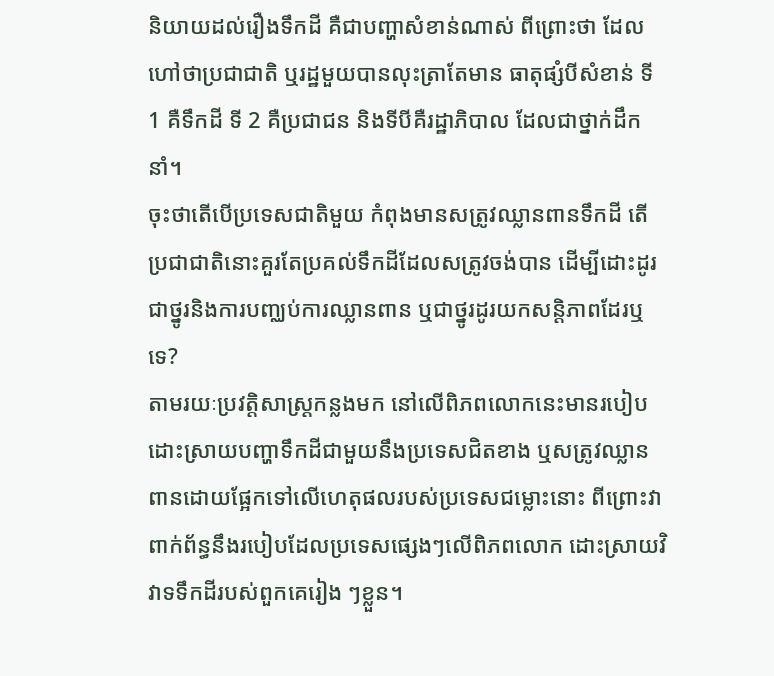និយាយដល់រឿងទឹកដី គឺជាបញ្ហាសំខាន់ណាស់ ពីព្រោះថា ដែលហៅថាប្រជាជាតិ ឬរដ្ឋមួយបានលុះត្រាតែមាន ធាតុផ្សំបីសំខាន់ ទី 1 គឺទឹកដី ទី 2 គឺប្រជាជន និងទីបីគឺរដ្ឋាភិបាល ដែលជាថ្នាក់ដឹកនាំ។
ចុះថាតើបើប្រទេសជាតិមួយ កំពុងមានសត្រូវឈ្លានពានទឹកដី តើប្រជាជាតិនោះគួរតែប្រគល់ទឹកដីដែលសត្រូវចង់បាន ដើម្បីដោះដូរជាថ្នូរនិងការបញ្ឈប់ការឈ្លានពាន ឬជាថ្នូរដូរយកសន្តិភាពដែរឬទេ?
តាមរយៈប្រវត្តិសាស្ត្រកន្លងមក នៅលើពិភពលោកនេះមានរបៀបដោះស្រាយបញ្ហាទឹកដីជាមួយនឹងប្រទេសជិតខាង ឬសត្រូវឈ្លានពានដោយផ្អែកទៅលើហេតុផលរបស់ប្រទេសជម្លោះនោះ ពីព្រោះវាពាក់ព័ន្ធនឹងរបៀបដែលប្រទេសផ្សេងៗលើពិភពលោក ដោះស្រាយវិវាទទឹកដីរបស់ពួកគេរៀង ៗខ្លួន។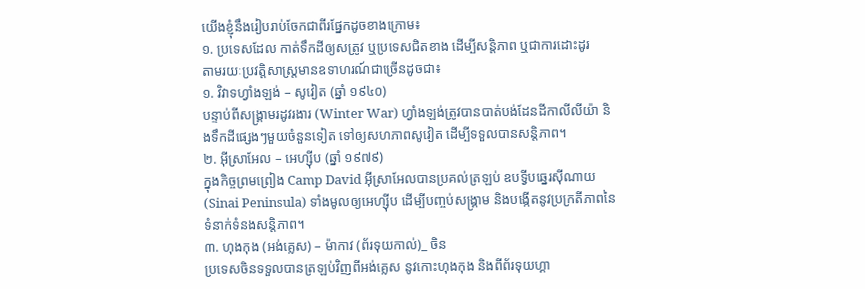យើងខ្ញុំនឹងរៀបរាប់ចែកជាពីរផ្នែកដូចខាងក្រោម៖
១. ប្រទេសដែល កាត់ទឹកដីឲ្យសត្រូវ ឬប្រទេសជិតខាង ដើម្បីសន្តិភាព ឬជាការដោះដូរ
តាមរយៈប្រវត្តិសាស្ត្រមានឧទាហរណ៍ជាច្រើនដូចជា៖
១. វិវាទហ្វាំងឡង់ – សូវៀត (ឆ្នាំ ១៩៤០)
បន្ទាប់ពីសង្គ្រាមរដូវរងារ (Winter War) ហ្វាំងឡង់ត្រូវបានបាត់បង់ដែនដីកាលីលីយ៉ា និងទឹកដីផ្សេងៗមួយចំនួនទៀត ទៅឲ្យសហភាពសូវៀត ដើម្បីទទួលបានសន្តិភាព។
២. អ៊ីស្រាអែល – អេហ្ស៊ីប (ឆ្នាំ ១៩៧៩)
ក្នុងកិច្ចព្រមព្រៀង Camp David អ៊ីស្រាអែលបានប្រគល់ត្រឡប់ ឧបទ្វីបឆ្នេរស៊ីណាយ (Sinai Peninsula) ទាំងមូលឲ្យអេហ្ស៊ីប ដើម្បីបញ្ចប់សង្គ្រាម និងបង្កើតនូវប្រក្រតីភាពនៃទំនាក់ទំនងសន្តិភាព។
៣. ហុងកុង (អង់គ្លេស) – ម៉ាកាវ (ព័រទុយកាល់)_ ចិន
ប្រទេសចិនទទួលបានត្រឡប់វិញពីអង់គ្លេស នូវកោះហុងកុង និងពីព័រទុយហ្គា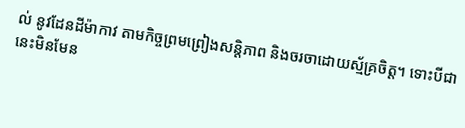ល់ នូវដែនដីម៉ាកាវ តាមកិច្ចព្រមព្រៀងសន្តិភាព និងចរចាដោយស្ម័គ្រចិត្ត។ ទោះបីជានេះមិនមែន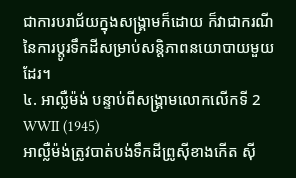ជាការបរាជ័យក្នុងសង្គ្រាមក៏ដោយ ក៏វាជាករណីនៃការប្តូរទឹកដីសម្រាប់សន្តិភាពនយោបាយមួយដែរ។
៤. អាល្លឺម៉ង់ បន្ទាប់ពីសង្គ្រាមលោកលើកទី 2 WWII (1945)
អាល្លឺម៉ង់ត្រូវបាត់បង់ទឹកដីព្រូស៊ីខាងកើត ស៊ី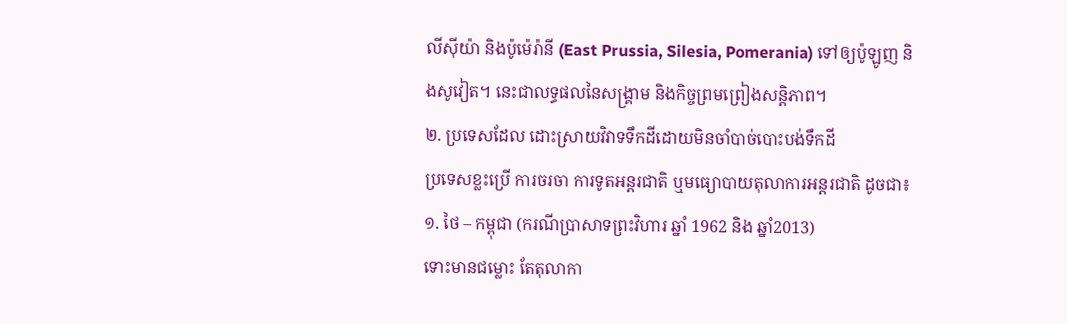លីស៊ីយ៉ា និងប៉ូម៉េរ៉ានី (East Prussia, Silesia, Pomerania) ទៅឲ្យប៉ូឡូញ និងសូវៀត។ នេះជាលទ្ធផលនៃសង្គ្រាម និងកិច្ចព្រមព្រៀងសន្តិភាព។
២. ប្រទេសដែល ដោះស្រាយវិវាទទឹកដីដោយមិនចាំបាច់បោះបង់ទឹកដី
ប្រទេសខ្លះប្រើ ការចរចា ការទូតអន្តរជាតិ ឬមធ្យោបាយតុលាការអន្តរជាតិ ដូចជា៖
១. ថៃ – កម្ពុជា (ករណីប្រាសាទព្រះវិហារ ឆ្នាំ 1962 និង ឆ្នាំ2013)
ទោះមានជម្លោះ តែតុលាកា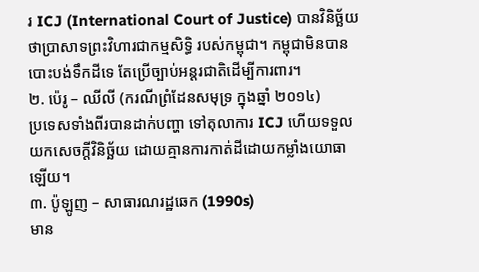រ ICJ (International Court of Justice) បានវិនិច្ឆ័យថាប្រាសាទព្រះវិហារជាកម្មសិទ្ធិ របស់កម្ពុជា។ កម្ពុជាមិនបានបោះបង់ទឹកដីទេ តែប្រើច្បាប់អន្តរជាតិដើម្បីការពារ។
២. ប៉េរូ – ឈីលី (ករណីព្រំដែនសមុទ្រ ក្នុងឆ្នាំ ២០១៤)
ប្រទេសទាំងពីរបានដាក់បញ្ហា ទៅតុលាការ ICJ ហើយទទួលយកសេចក្ដីវិនិច្ឆ័យ ដោយគ្មានការកាត់ដីដោយកម្លាំងយោធាឡើយ។
៣. ប៉ូឡូញ – សាធារណរដ្ឋឆេក (1990s)
មាន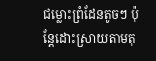ជម្លោះព្រំដែនតូចៗ ប៉ុន្តែដោះស្រាយតាមតុ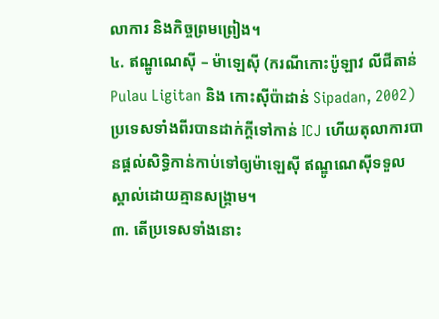លាការ និងកិច្ចព្រមព្រៀង។
៤. ឥណ្ឌូណេស៊ី – ម៉ាឡេស៊ី (ករណីកោះប៉ូឡាវ លីជីតាន់ Pulau Ligitan និង កោះស៊ីប៉ាដាន់ Sipadan, 2002)
ប្រទេសទាំងពីរបានដាក់ក្តីទៅកាន់ ICJ ហើយតុលាការបានផ្តល់សិទ្ធិកាន់កាប់ទៅឲ្យម៉ាឡេស៊ី ឥណ្ឌូណេស៊ីទទួលស្គាល់ដោយគ្មានសង្គ្រាម។
៣. តើប្រទេសទាំងនោះ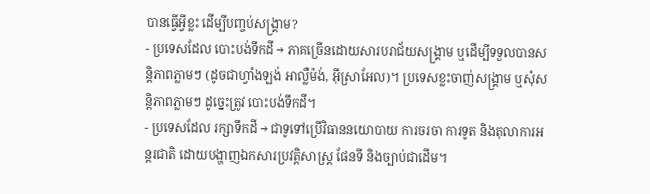បានធ្វើអ្វីខ្លះ ដើម្បីបញ្ចប់សង្គ្រាម?
- ប្រទេសដែល បោះបង់ទឹកដី → ភាគច្រើនដោយសារបរាជ័យសង្គ្រាម ឬដើម្បីទទួលបានសន្តិភាពភ្លាមៗ (ដូចជាហ្វាំងឡង់ អាល្លឺម៉ង់, អ៊ីស្រាអែល)។ ប្រទេសខ្លះចាញ់សង្គ្រាម ឬសុំសន្តិភាពភ្លាមៗ ដូច្នេះត្រូវ បោះបង់ទឹកដី។
- ប្រទេសដែល រក្សាទឹកដី → ជាទូទៅប្រើវិធាននយោបាយ ការចរចា ការទូត និងតុលាការអន្តរជាតិ ដោយបង្ហាញឯកសារប្រវត្តិសាស្ត្រ ផែនទី និងច្បាប់ជាដើម។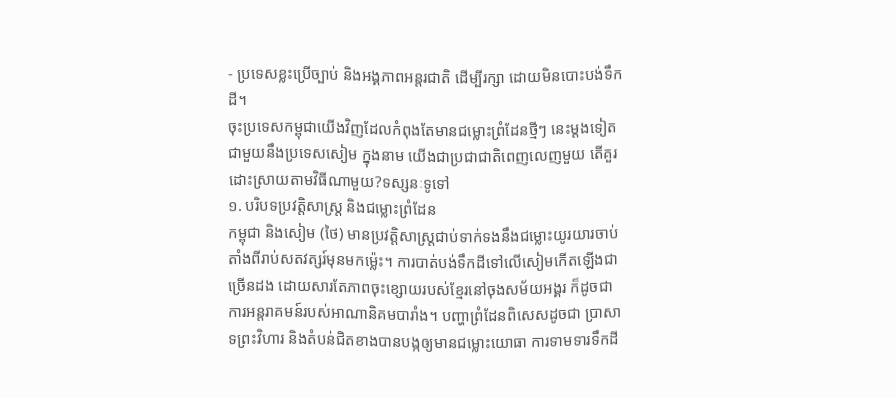- ប្រទេសខ្លះប្រើច្បាប់ និងអង្គភាពអន្តរជាតិ ដើម្បីរក្សា ដោយមិនបោះបង់ទឹកដី។
ចុះប្រទេសកម្ពុជាយើងវិញដែលកំពុងតែមានជម្លោះព្រំដែនថ្មីៗ នេះម្ដងទៀតជាមួយនឹងប្រទេសសៀម ក្នុងនាម យើងជាប្រជាជាតិពេញលេញមួយ តើគួរដោះស្រាយតាមវិធីណាមួយ?ទស្សនៈទូទៅ
១. បរិបទប្រវត្តិសាស្រ្ត និងជម្លោះព្រំដែន
កម្ពុជា និងសៀម (ថៃ) មានប្រវត្តិសាស្រ្តជាប់ទាក់ទងនឹងជម្លោះយូរយារចាប់តាំងពីរាប់សតវត្សរ៍មុនមកម្ល៉េះ។ ការបាត់បង់ទឹកដីទៅលើសៀមកើតឡើងជាច្រើនដង ដោយសារតែភាពចុះខ្សោយរបស់ខ្មែរនៅចុងសម័យអង្គរ ក៏ដូចជាការអន្តរាគមន៍របស់អាណានិគមបារាំង។ បញ្ហាព្រំដែនពិសេសដូចជា ប្រាសាទព្រះវិហារ និងតំបន់ជិតខាងបានបង្កឲ្យមានជម្លោះយោធា ការទាមទារទឹកដី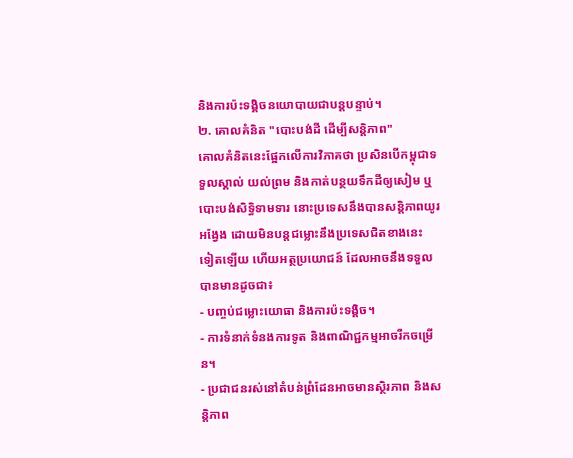និងការប៉ះទង្គិចនយោបាយជាបន្តបន្ទាប់។
២. គោលគំនិត "បោះបង់ដី ដើម្បីសន្តិភាព"
គោលគំនិតនេះផ្អែកលើការវិភាគថា ប្រសិនបើកម្ពុជាទទួលស្គាល់ យល់ព្រម និងកាត់បន្ថយទឹកដីឲ្យសៀម ឬបោះបង់សិទ្ធិទាមទារ នោះប្រទេសនឹងបានសន្តិភាពយូរអង្វែង ដោយមិនបន្តជម្លោះនឹងប្រទេសជិតខាងនេះ ទៀតឡើយ ហើយអត្ថប្រយោជន៍ ដែលអាចនឹងទទួលបានមានដូចជា៖
- បញ្ចប់ជម្លោះយោធា និងការប៉ះទង្គិច។
- ការទំនាក់ទំនងការទូត និងពាណិជ្ជកម្មអាចរីកចម្រើន។
- ប្រជាជនរស់នៅតំបន់ព្រំដែនអាចមានស្ថិរភាព និងសន្តិភាព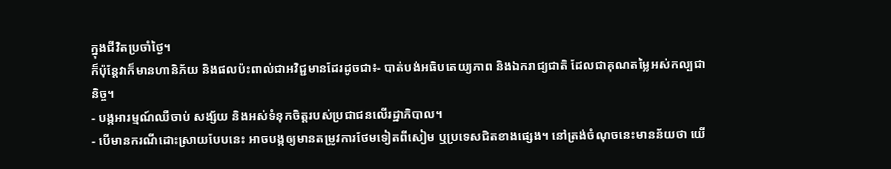ក្នុងជីវិតប្រចាំថ្ងៃ។
ក៏ប៉ុន្តែវាក៏មានហានិភ័យ និងផលប៉ះពាល់ជាអវិជ្ជមានដែរដូចជា៖- បាត់បង់អធិបតេយ្យភាព និងឯករាជ្យជាតិ ដែលជាគុណតម្លៃអស់កល្បជានិច្ច។
- បង្កអារម្មណ៍ឈឺចាប់ សង្ស័យ និងអស់ទំនុកចិត្តរបស់ប្រជាជនលើរដ្ឋាភិបាល។
- បើមានករណីដោះស្រាយបែបនេះ អាចបង្កឲ្យមានតម្រូវការថែមទៀតពីសៀម ឬប្រទេសជិតខាងផ្សេង។ នៅត្រង់ចំណុចនេះមានន័យថា យើ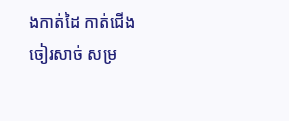ងកាត់ដៃ កាត់ជើង ចៀរសាច់ សម្រ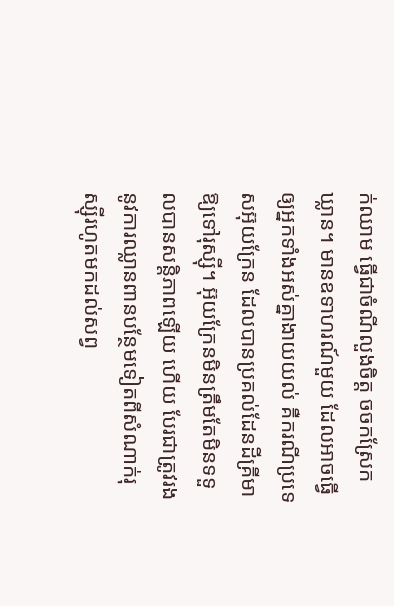ក់ឈាម ធ្វើជាចំណីលួងចិត្ត ចចកស្រែកឃ្លាន។ មានឧទាហរណ៍មួយ ដែលអាចធ្វើឲ្យអ្នកទាំងអស់គ្នាងាយយល់ គឺករណីប្រទេសអ៊ុយក្រែន ដែលបានប្រគល់ដែនដីគ្រីមាឱ្យទៅរុស្ស៊ី។ អ៊ុយក្រែនមិនត្រឹមតែមិនទទួលបានសន្តិភាពឡើយ ហើយ បែរជាត្រូវរងនូវការឈ្លានពានបន្ថែមទៀតពីសំណាក់រុស្ស៊ីរហូតមកដល់សព្វ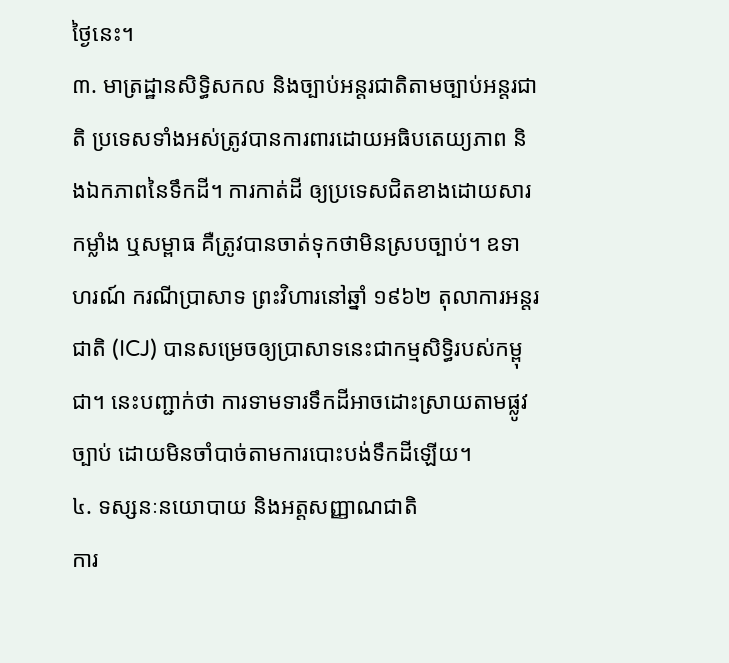ថ្ងៃនេះ។
៣. មាត្រដ្ឋានសិទ្ធិសកល និងច្បាប់អន្តរជាតិតាមច្បាប់អន្តរជាតិ ប្រទេសទាំងអស់ត្រូវបានការពារដោយអធិបតេយ្យភាព និងឯកភាពនៃទឹកដី។ ការកាត់ដី ឲ្យប្រទេសជិតខាងដោយសារកម្លាំង ឬសម្ពាធ គឺត្រូវបានចាត់ទុកថាមិនស្របច្បាប់។ ឧទាហរណ៍ ករណីប្រាសាទ ព្រះវិហារនៅឆ្នាំ ១៩៦២ តុលាការអន្តរជាតិ (ICJ) បានសម្រេចឲ្យប្រាសាទនេះជាកម្មសិទ្ធិរបស់កម្ពុជា។ នេះបញ្ជាក់ថា ការទាមទារទឹកដីអាចដោះស្រាយតាមផ្លូវច្បាប់ ដោយមិនចាំបាច់តាមការបោះបង់ទឹកដីឡើយ។
៤. ទស្សនៈនយោបាយ និងអត្តសញ្ញាណជាតិ
ការ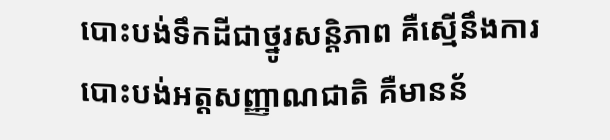បោះបង់ទឹកដីជាថ្នូរសន្តិភាព គឺស្មើនឹងការបោះបង់អត្តសញ្ញាណជាតិ គឺមានន័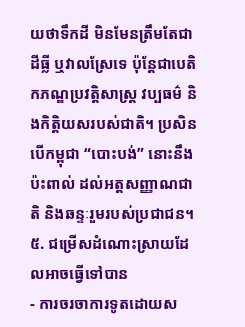យថាទឹកដី មិនមែនត្រឹមតែជាដីធ្លី ឬវាលស្រែទេ ប៉ុន្តែជាបេតិកភណ្ឌប្រវត្តិសាស្រ្ត វប្បធម៌ និងកិត្តិយសរបស់ជាតិ។ ប្រសិនបើកម្ពុជា “បោះបង់” នោះនឹងប៉ះពាល់ ដល់អត្តសញ្ញាណជាតិ និងឆន្ទៈរួមរបស់ប្រជាជន។
៥. ជម្រើសដំណោះស្រាយដែលអាចធ្វើទៅបាន
- ការចរចាការទូតដោយស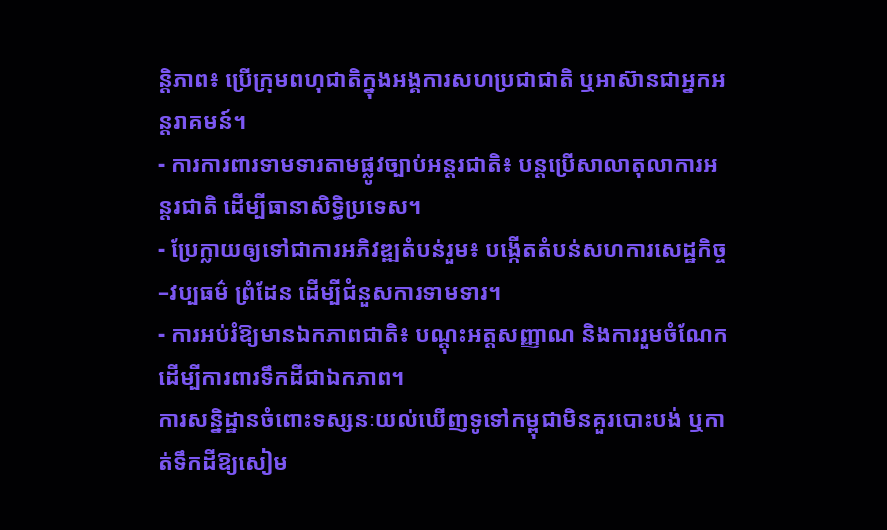ន្តិភាព៖ ប្រើក្រុមពហុជាតិក្នុងអង្គការសហប្រជាជាតិ ឬអាស៊ានជាអ្នកអន្តរាគមន៍។
- ការការពារទាមទារតាមផ្លូវច្បាប់អន្តរជាតិ៖ បន្តប្រើសាលាតុលាការអន្តរជាតិ ដើម្បីធានាសិទ្ធិប្រទេស។
- ប្រែក្លាយឲ្យទៅជាការអភិវឌ្ឍតំបន់រួម៖ បង្កើតតំបន់សហការសេដ្ឋកិច្ច–វប្បធម៌ ព្រំដែន ដើម្បីជំនួសការទាមទារ។
- ការអប់រំឱ្យមានឯកភាពជាតិ៖ បណ្តុះអត្តសញ្ញាណ និងការរួមចំណែកដើម្បីការពារទឹកដីជាឯកភាព។
ការសន្និដ្ឋានចំពោះទស្សនៈយល់ឃើញទូទៅកម្ពុជាមិនគួរបោះបង់ ឬកាត់ទឹកដីឱ្យសៀម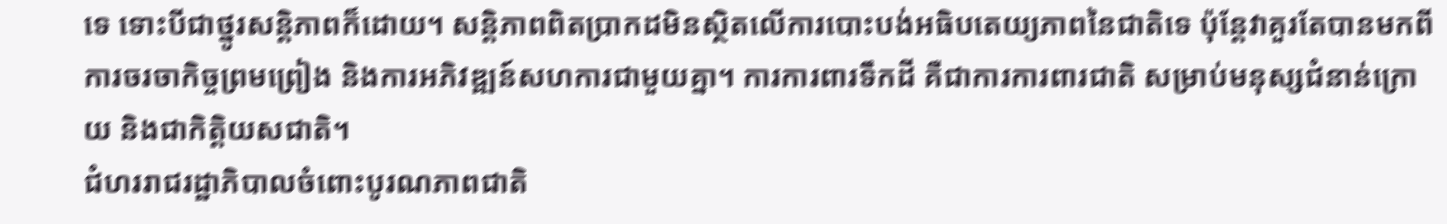ទេ ទោះបីជាថ្នូរសន្តិភាពក៏ដោយ។ សន្តិភាពពិតប្រាកដមិនស្ថិតលើការបោះបង់អធិបតេយ្យភាពនៃជាតិទេ ប៉ុន្តែវាគួរតែបានមកពីការចរចាកិច្ចព្រមព្រៀង និងការអភិវឌ្ឍន៍សហការជាមួយគ្នា។ ការការពារទឹកដី គឺជាការការពារជាតិ សម្រាប់មនុស្សជំនាន់ក្រោយ និងជាកិត្តិយសជាតិ។
ជំហររាជរដ្ឋាភិបាលចំពោះបូរណភាពជាតិ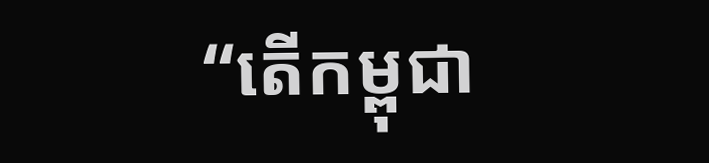“តើកម្ពុជា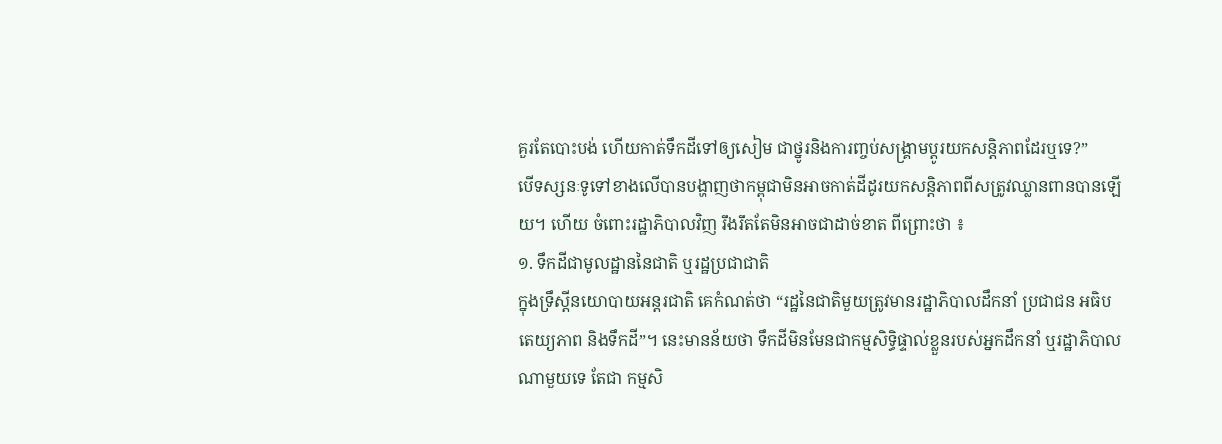គួរតែបោះបង់ ហើយកាត់ទឹកដីទៅឲ្យសៀម ជាថ្នូរនិងការញ្ចប់សង្គ្រាមប្ដូរយកសន្តិភាពដែរឬទេ?”
បើទស្សនៈទូទៅខាងលើបានបង្ហាញថាកម្ពុជាមិនអាចកាត់ដីដូរយកសន្តិភាពពីសត្រូវឈ្លានពានបានឡើយ។ ហើយ ចំពោះរដ្ឋាភិបាលវិញ រឹងរឹតតែមិនអាចជាដាច់ខាត ពីព្រោះថា ៖
១. ទឹកដីជាមូលដ្ឋាននៃជាតិ ឬរដ្ឋប្រជាជាតិ
ក្នុងទ្រឹស្តីនយោបាយអន្តរជាតិ គេកំណត់ថា “រដ្ឋនៃជាតិមួយត្រូវមានរដ្ឋាភិបាលដឹកនាំ ប្រជាជន អធិបតេយ្យភាព និងទឹកដី”។ នេះមានន័យថា ទឹកដីមិនមែនជាកម្មសិទ្ធិផ្ទាល់ខ្លួនរបស់អ្នកដឹកនាំ ឬរដ្ឋាភិបាលណាមួយទេ តែជា កម្មសិ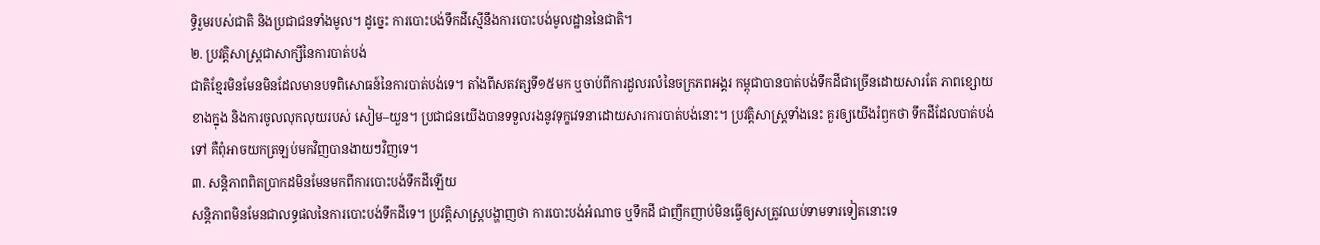ទ្ធិរួមរបស់ជាតិ និងប្រជាជនទាំងមូល។ ដូច្នេះ ការបោះបង់ទឹកដីស្មើនឹងការបោះបង់មូលដ្ឋាននៃជាតិ។
២. ប្រវត្តិសាស្ត្រជាសាក្សីនៃការបាត់បង់
ជាតិខ្មែរមិនមែនមិនដែលមានបទពិសោធន៍នៃការបាត់បង់ទេ។ តាំងពីសតវត្សទី១៥មក ឬចាប់ពីការដួលរលំនៃចក្រភពអង្គរ កម្ពុជាបានបាត់បង់ទឹកដីជាច្រើនដោយសារតែ ភាពខ្សោយខាងក្នុង និងការចូលលុកលុយរបស់ សៀម–យួន។ ប្រជាជនយើងបានទទួលរងនូវទុក្ខវេទនាដោយសារការបាត់បង់នោះ។ ប្រវត្តិសាស្ត្រទាំងនេះ គួរឲ្យយើងរំឭកថា ទឹកដីដែលបាត់បង់ទៅ គឺពុំអាចយកត្រឡប់មកវិញបានងាយៗវិញទេ។
៣. សន្តិភាពពិតប្រាកដមិនមែនមកពីការបោះបង់ទឹកដីឡើយ
សន្តិភាពមិនមែនជាលទ្ធផលនៃការបោះបង់ទឹកដីទេ។ ប្រវត្តិសាស្ត្របង្ហាញថា ការបោះបង់អំណាច ឬទឹកដី ជាញឹកញាប់មិនធ្វើឲ្យសត្រូវឈប់ទាមទារទៀតនោះទេ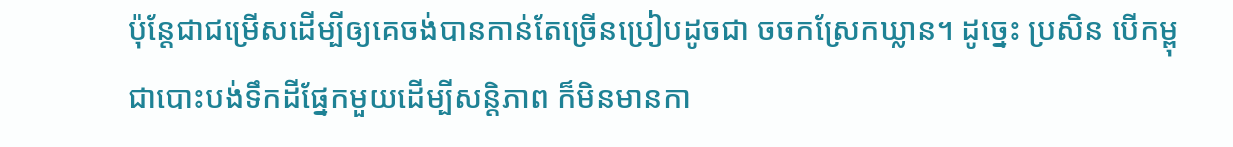ប៉ុន្តែជាជម្រើសដើម្បីឲ្យគេចង់បានកាន់តែច្រើនប្រៀបដូចជា ចចកស្រែកឃ្លាន។ ដូច្នេះ ប្រសិន បើកម្ពុជាបោះបង់ទឹកដីផ្នែកមួយដើម្បីសន្តិភាព ក៏មិនមានកា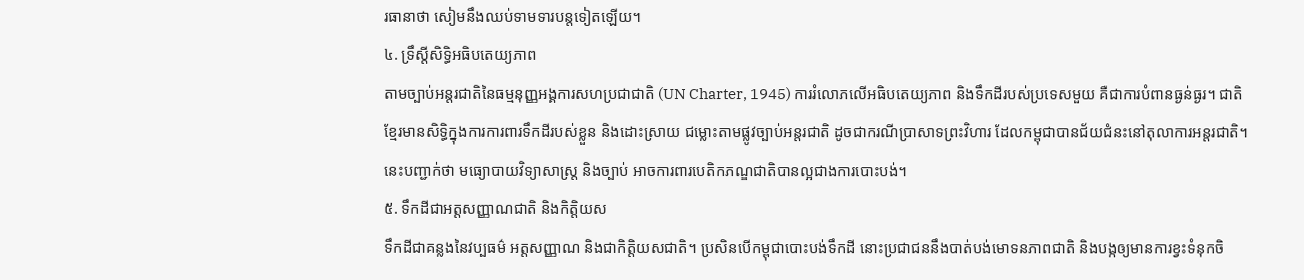រធានាថា សៀមនឹងឈប់ទាមទារបន្តទៀតឡើយ។
៤. ទ្រឹស្តីសិទ្ធិអធិបតេយ្យភាព
តាមច្បាប់អន្តរជាតិនៃធម្មនុញ្ញអង្គការសហប្រជាជាតិ (UN Charter, 1945) ការរំលោភលើអធិបតេយ្យភាព និងទឹកដីរបស់ប្រទេសមួយ គឺជាការបំពានធ្ងន់ធ្ងរ។ ជាតិខ្មែរមានសិទ្ធិក្នុងការការពារទឹកដីរបស់ខ្លួន និងដោះស្រាយ ជម្លោះតាមផ្លូវច្បាប់អន្តរជាតិ ដូចជាករណីប្រាសាទព្រះវិហារ ដែលកម្ពុជាបានជ័យជំនះនៅតុលាការអន្តរជាតិ។ នេះបញ្ជាក់ថា មធ្យោបាយវិទ្យាសាស្ត្រ និងច្បាប់ អាចការពារបេតិកភណ្ឌជាតិបានល្អជាងការបោះបង់។
៥. ទឹកដីជាអត្តសញ្ញាណជាតិ និងកិត្តិយស
ទឹកដីជាគន្លងនៃវប្បធម៌ អត្តសញ្ញាណ និងជាកិត្តិយសជាតិ។ ប្រសិនបើកម្ពុជាបោះបង់ទឹកដី នោះប្រជាជននឹងបាត់បង់មោទនភាពជាតិ និងបង្កឲ្យមានការខ្វះទំនុកចិ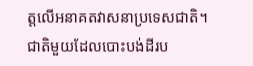ត្តលើអនាគតវាសនាប្រទេសជាតិ។ ជាតិមួយដែលបោះបង់ដីរប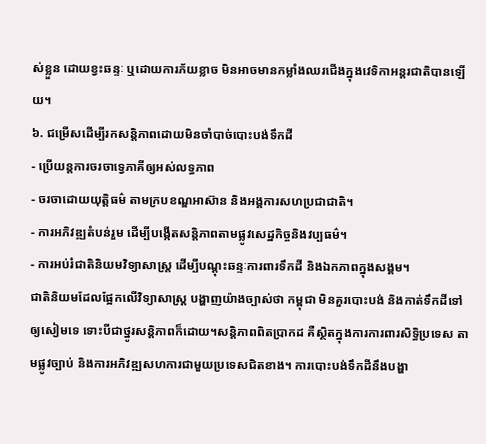ស់ខ្លួន ដោយខ្វះឆន្ទៈ ឬដោយការភ័យខ្លាច មិនអាចមានកម្លាំងឈរជើងក្នុងវេទិកាអន្តរជាតិបានឡើយ។
៦. ជម្រើសដើម្បីរកសន្តិភាពដោយមិនចាំបាច់បោះបង់ទឹកដី
- ប្រើយន្តការចរចាទ្វេភាគីឲ្យអស់លទ្ធភាព
- ចរចាដោយយុត្តិធម៌ តាមក្របខណ្ឌអាស៊ាន និងអង្គការសហប្រជាជាតិ។
- ការអភិវឌ្ឍតំបន់រួម ដើម្បីបង្កើតសន្តិភាពតាមផ្លូវសេដ្ឋកិច្ចនិងវប្បធម៌។
- ការអប់រំជាតិនិយមវិទ្យាសាស្ត្រ ដើម្បីបណ្តុះឆន្ទៈការពារទឹកដី និងឯកភាពក្នុងសង្គម។
ជាតិនិយមដែលផ្អែកលើវិទ្យាសាស្ត្រ បង្ហាញយ៉ាងច្បាស់ថា កម្ពុជា មិនគួរបោះបង់ និងកាត់ទឹកដីទៅឲ្យសៀមទេ ទោះបីជាថ្នូរសន្តិភាពក៏ដោយ។សន្តិភាពពិតប្រាកដ គឺស្ថិតក្នុងការការពារសិទ្ធិប្រទេស តាមផ្លូវច្បាប់ និងការអភិវឌ្ឍសហការជាមួយប្រទេសជិតខាង។ ការបោះបង់ទឹកដីនឹងបង្ហា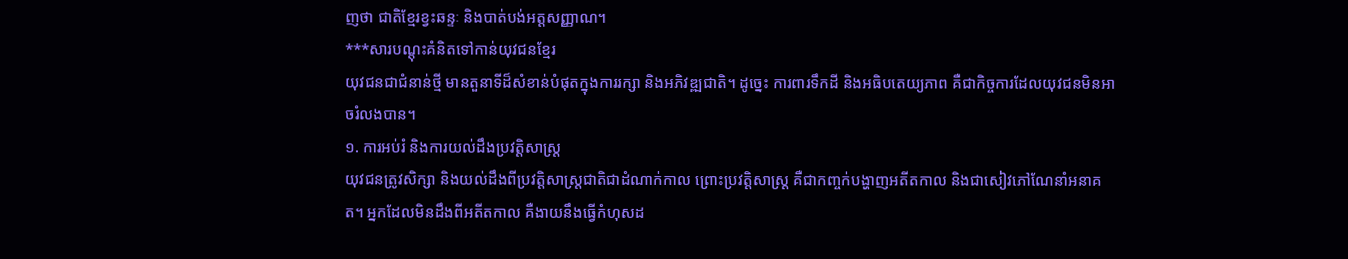ញថា ជាតិខ្មែរខ្វះឆន្ទៈ និងបាត់បង់អត្តសញ្ញាណ។
***សារបណ្តុះគំនិតទៅកាន់យុវជនខ្មែរ
យុវជនជាជំនាន់ថ្មី មានតួនាទីដ៏សំខាន់បំផុតក្នុងការរក្សា និងអភិវឌ្ឍជាតិ។ ដូច្នេះ ការពារទឹកដី និងអធិបតេយ្យភាព គឺជាកិច្ចការដែលយុវជនមិនអាចរំលងបាន។
១. ការអប់រំ និងការយល់ដឹងប្រវត្តិសាស្រ្ត
យុវជនត្រូវសិក្សា និងយល់ដឹងពីប្រវត្តិសាស្រ្តជាតិជាដំណាក់កាល ព្រោះប្រវត្តិសាស្រ្ត គឺជាកញ្ចក់បង្ហាញអតីតកាល និងជាសៀវភៅណែនាំអនាគត។ អ្នកដែលមិនដឹងពីអតីតកាល គឺងាយនឹងធ្វើកំហុសដ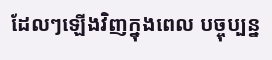ដែលៗឡើងវិញក្នុងពេល បច្ចុប្បន្ន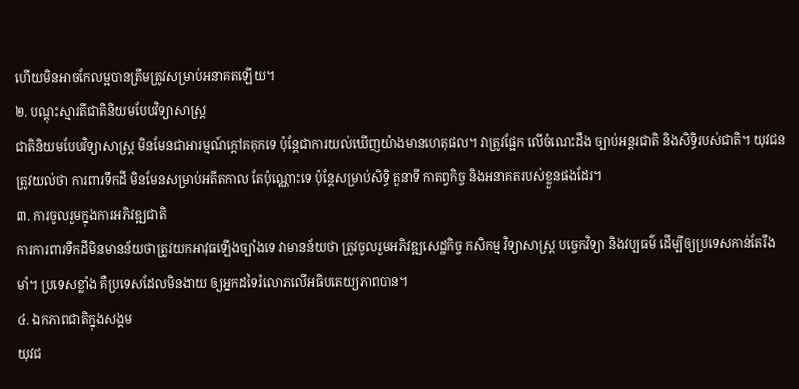ហើយមិនអាចកែលម្អបានត្រឹមត្រូវសម្រាប់អនាគតឡើយ។
២. បណ្តុះស្មារតីជាតិនិយមបែបវិទ្យាសាស្ត្រ
ជាតិនិយមបែបវិទ្យាសាស្រ្ត មិនមែនជាអារម្មណ៍ក្តៅគគុកទេ ប៉ុន្តែជាការយល់ឃើញយ៉ាងមានហេតុផល។ វាត្រូវផ្អែក លើចំណេះដឹង ច្បាប់អន្តរជាតិ និងសិទ្ធិរបស់ជាតិ។ យុវជនត្រូវយល់ថា ការពារទឹកដី មិនមែនសម្រាប់អតីតកាល តែប៉ុណ្ណោះទេ ប៉ុន្តែសម្រាប់សិទ្ធិ តួនាទី កាតព្វកិច្ច និងអនាគតរបស់ខ្លួនផងដែរ។
៣. ការចូលរួមក្នុងការអភិវឌ្ឍជាតិ
ការការពារទឹកដីមិនមានន័យថាត្រូវយកអាវុធឡើងច្បាំងទេ វាមានន័យថា ត្រូវចូលរួមអភិវឌ្ឍសេដ្ឋកិច្ច កសិកម្ម វិទ្យាសាស្ត្រ បច្ចេកវិទ្យា និងវប្បធម៌ ដើម្បីឲ្យប្រទេសកាន់តែរឹងមាំ។ ប្រទេសខ្លាំង គឺប្រទេសដែលមិនងាយ ឲ្យអ្នកដទៃរំលោភលើអធិបតេយ្យភាពបាន។
៤. ឯកភាពជាតិក្នុងសង្គម
យុវជ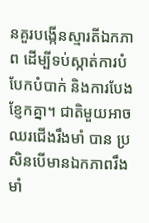នគួរបង្កើនស្មារតីឯកភាព ដើម្បីទប់ស្កាត់ការបំបែកបំបាក់ និងការបែងខ្ញែកគ្នា។ ជាតិមួយអាចឈរជើងរឹងមាំ បាន ប្រសិនបើមានឯកភាពរឹងមាំ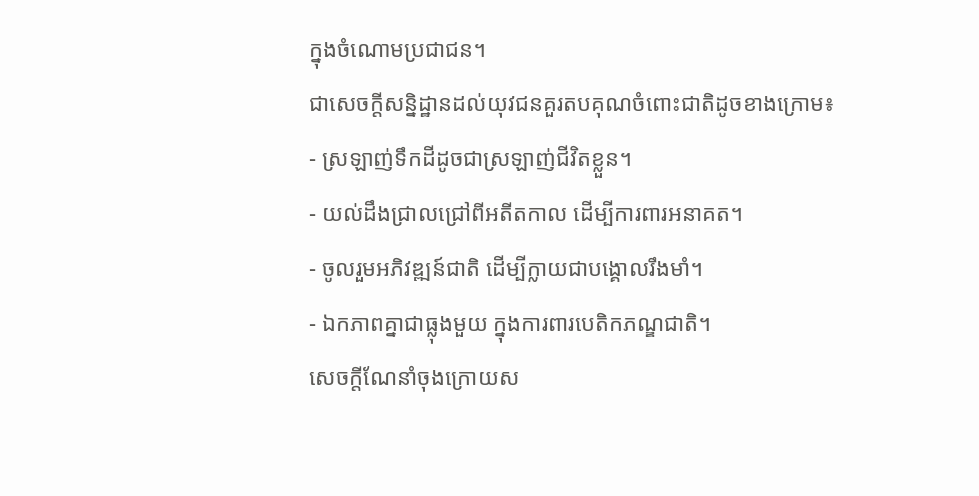ក្នុងចំណោមប្រជាជន។
ជាសេចក្តីសន្និដ្ឋានដល់យុវជនគួរតបគុណចំពោះជាតិដូចខាងក្រោម៖
- ស្រឡាញ់ទឹកដីដូចជាស្រឡាញ់ជីវិតខ្លួន។
- យល់ដឹងជ្រាលជ្រៅពីអតីតកាល ដើម្បីការពារអនាគត។
- ចូលរួមអភិវឌ្ឍន៍ជាតិ ដើម្បីក្លាយជាបង្គោលរឹងមាំ។
- ឯកភាពគ្នាជាធ្លុងមួយ ក្នុងការពារបេតិកភណ្ឌជាតិ។
សេចក្តីណែនាំចុងក្រោយស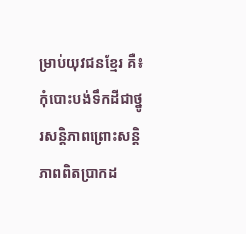ម្រាប់យុវជនខ្មែរ គឺ៖ កុំបោះបង់ទឹកដីជាថ្នូរសន្តិភាពព្រោះសន្តិភាពពិតប្រាកដ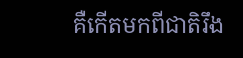គឺកើតមកពីជាតិរឹង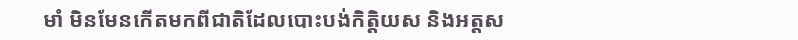មាំ មិនមែនកើតមកពីជាតិដែលបោះបង់កិត្តិយស និងអត្តស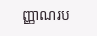ញ្ញាណរប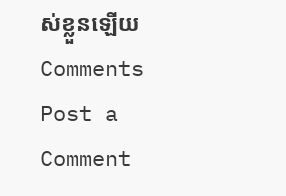ស់ខ្លួនឡើយ
Comments
Post a Comment